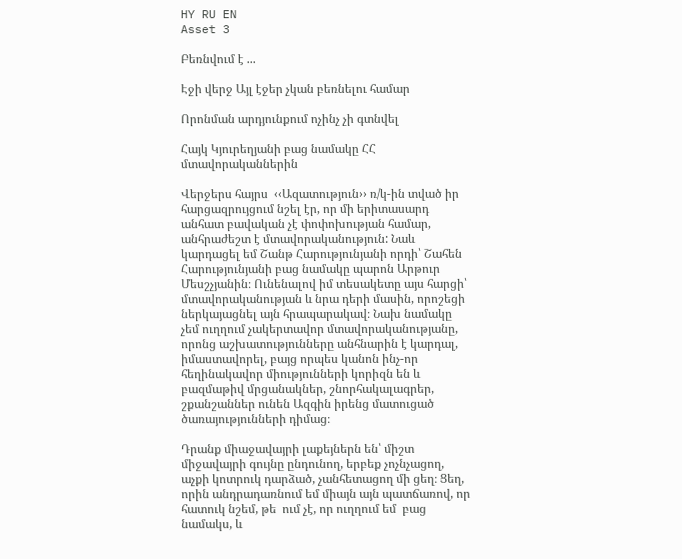HY RU EN
Asset 3

Բեռնվում է ...

Էջի վերջ Այլ էջեր չկան բեռնելու համար

Որոնման արդյունքում ոչինչ չի գտնվել

Հայկ Կյուրեղյանի բաց նամակը ՀՀ մտավորականներին

Վերջերս հայրս  ‹‹Ազատություն›› ռ/կ-ին տված իր հարցազրույցում նշել էր, որ մի երիտասարդ անհատ բավական չէ փոփոխության համար, անհրաժեշտ է մտավորականություն: Նաև կարդացել եմ Շանթ Հարությունյանի որդի՝ Շահեն Հարությունյանի բաց նամակը պարոն Արթուր Մեսշչյանին։ Ունենալով իմ տեսակետը այս հարցի՝ մտավորականության և նրա դերի մասին, որոշեցի ներկայացնել այն հրապարակավ։ Նախ նամակը չեմ ուղղում չակերտավոր մտավորականությանը, որոնց աշխատությունները անհնարին է կարդալ, իմաստավորել, բայց որպես կանոն ինչ-որ հեղինակավոր միությունների կորիզն են և բազմաթիվ մրցանակներ, շնորհակալագրեր, շքանշաններ ունեն Ազգին իրենց մատուցած ծառայությունների դիմաց։

Դրանք միաջավայրի լաքեյներն են՝ միշտ միջավայրի գույնը ընդունող, երբեք չոչնչացող, աչքի կոտրուկ դարձած, չանհետացող մի ցեղ։ Ցեղ, որին անդրադառնում եմ միայն այն պատճառով, որ հատուկ նշեմ, թե  ում չէ, որ ուղղում եմ  բաց նամակս, և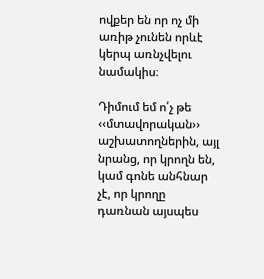ովքեր են որ ոչ մի առիթ չունեն որևէ կերպ առնչվելու նամակիս։

Դիմում եմ ո՛չ թե ‹‹մտավորական›› աշխատողներին, այլ նրանց, որ կրողն են, կամ գոնե անհնար չէ, որ կրողը դառնան այսպես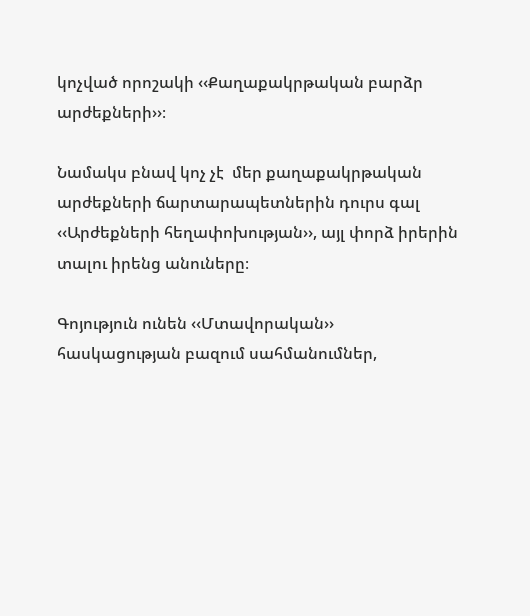կոչված որոշակի ‹‹Քաղաքակրթական բարձր արժեքների››։

Նամակս բնավ կոչ չէ  մեր քաղաքակրթական արժեքների ճարտարապետներին դուրս գալ ‹‹Արժեքների հեղափոխության››, այլ փորձ իրերին տալու իրենց անուները։

Գոյություն ունեն ‹‹Մտավորական›› հասկացության բազում սահմանումներ,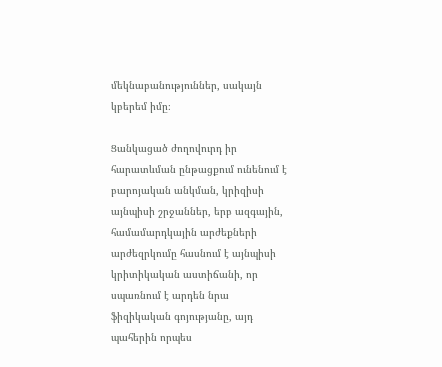մեկնաբանություններ, սակայն կբերեմ իմը։

Ցանկացած ժողովուրդ իր հարատևման ընթացքում ունենում է բարոյական անկման, կրիզիսի այնպիսի շրջաններ, երբ ազգային, համամարդկային արժեքների արժեզրկումը հասնում է այնպիսի կրիտիկական աստիճանի, որ սպառնում է արդեն նրա ֆիզիկական գոյությանը, այդ պահերին որպես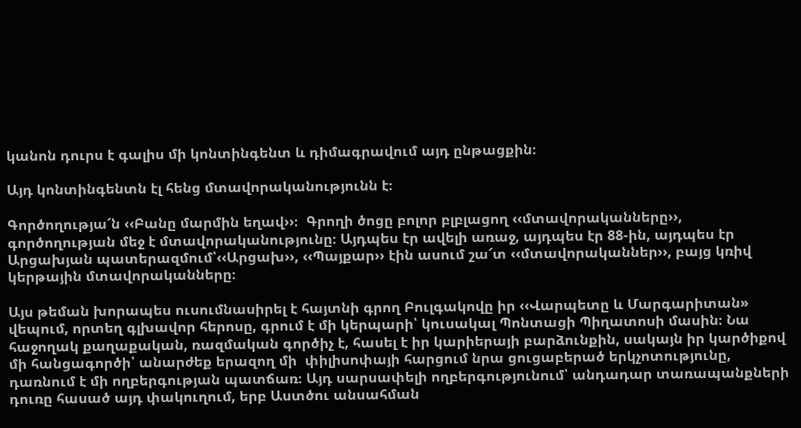կանոն դուրս է գալիս մի կոնտինգենտ և դիմագրավում այդ ընթացքին։

Այդ կոնտինգենտն էլ հենց մտավորականությունն է։

Գործողությա՜ն ‹‹Բանը մարմին եղավ››։  Գրողի ծոցը բոլոր բլբլացող ‹‹մտավորականները››, գործողության մեջ է մտավորականությունը։ Այդպես էր ավելի առաջ, այդպես էր 88-ին, այդպես էր Արցախյան պատերազմում՝‹‹Արցախ››, ‹‹Պայքար›› էին ասում շա՜տ ‹‹մտավորականներ››, բայց կռիվ կերթային մտավորականները։

Այս թեման խորապես ուսումնասիրել է հայտնի գրող Բուլգակովը իր ‹‹Վարպետը և Մարգարիտան» վեպում, որտեղ գլխավոր հերոսը, գրում է մի կերպարի՝ կուսակալ Պոնտացի Պիղատոսի մասին։ Նա հաջողակ քաղաքական, ռազմական գործիչ է, հասել է իր կարիերայի բարձունքին, սակայն իր կարծիքով մի հանցագործի՝ անարժեք երազող մի  փիլիսոփայի հարցում նրա ցուցաբերած երկչոտությունը, դառնում է մի ողբերգության պատճառ։ Այդ սարսափելի ողբերգությունում՝ անդադար տառապանքների դուռը հասած այդ փակուղում, երբ Աստծու անսահման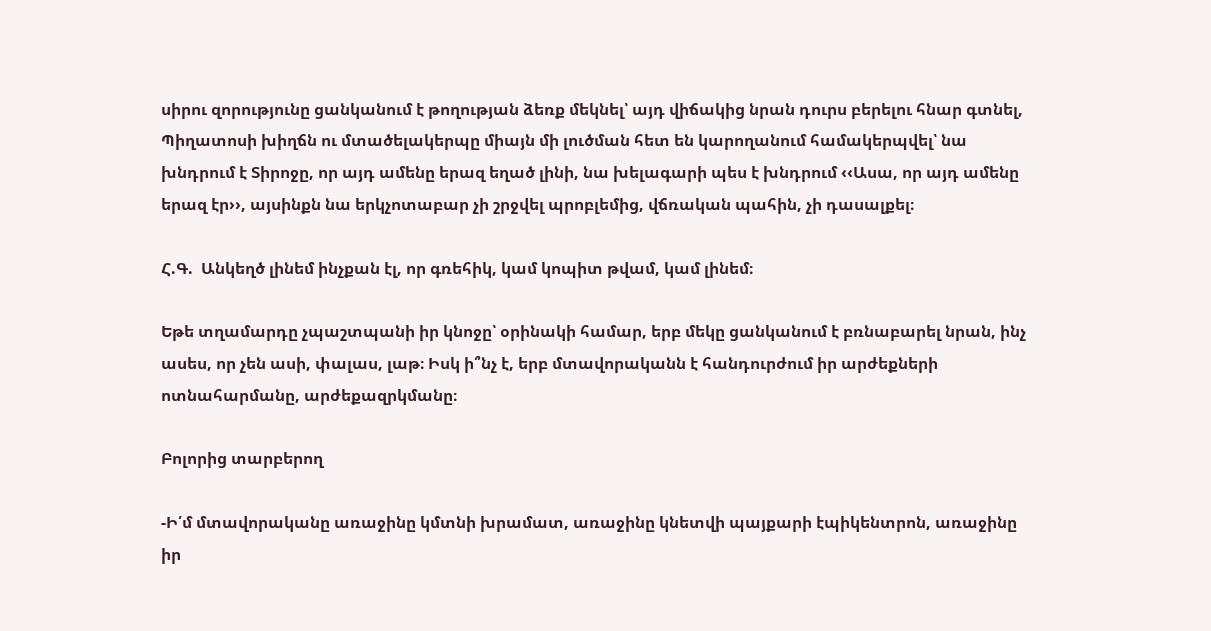սիրու զորությունը ցանկանում է թողության ձեռք մեկնել՝ այդ վիճակից նրան դուրս բերելու հնար գտնել, Պիղատոսի խիղճն ու մտածելակերպը միայն մի լուծման հետ են կարողանում համակերպվել՝ նա խնդրում է Տիրոջը, որ այդ ամենը երազ եղած լինի, նա խելագարի պես է խնդրում ‹‹Ասա, որ այդ ամենը երազ էր››, այսինքն նա երկչոտաբար չի շրջվել պրոբլեմից, վճռական պահին, չի դասալքել։

Հ.Գ.  Անկեղծ լինեմ ինչքան էլ, որ գռեհիկ, կամ կոպիտ թվամ, կամ լինեմ։

Եթե տղամարդը չպաշտպանի իր կնոջը՝ օրինակի համար, երբ մեկը ցանկանում է բռնաբարել նրան, ինչ ասես, որ չեն ասի, փալաս, լաթ։ Իսկ ի՞նչ է, երբ մտավորականն է հանդուրժում իր արժեքների ոտնահարմանը, արժեքազրկմանը։

Բոլորից տարբերող

-Ի՛մ մտավորականը առաջինը կմտնի խրամատ, առաջինը կնետվի պայքարի էպիկենտրոն, առաջինը իր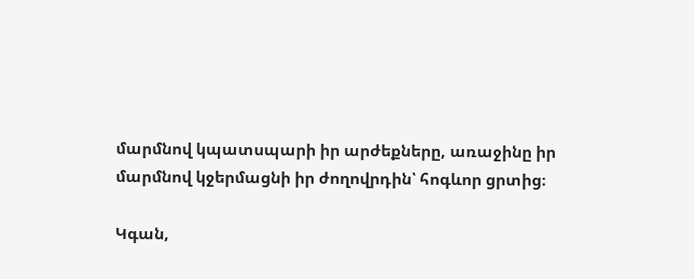մարմնով կպատսպարի իր արժեքները, առաջինը իր մարմնով կջերմացնի իր ժողովրդին՝ հոգևոր ցրտից։

Կգան,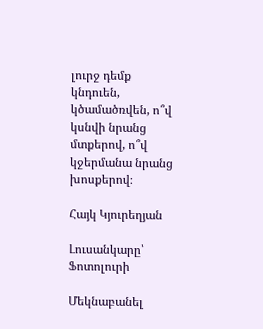լուրջ դեմք կնդուեն, կծամածռվեն, ո՞վ կսնվի նրանց մտքերով, ո՞վ կջերմանա նրանց խոսքերով։

Հայկ Կյուրեղյան

Լուսանկարը՝ Ֆոտոլուրի

Մեկնաբանել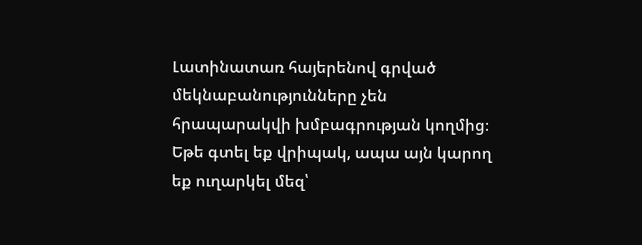Լատինատառ հայերենով գրված մեկնաբանությունները չեն հրապարակվի խմբագրության կողմից։
Եթե գտել եք վրիպակ, ապա այն կարող եք ուղարկել մեզ՝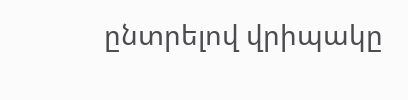ընտրելով վրիպակը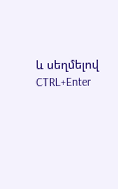և սեղմելով CTRL+Enter